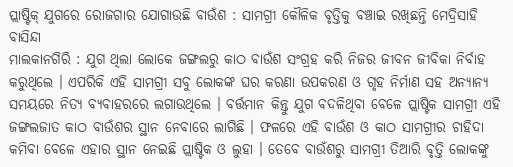ପ୍ଲାଷ୍ଟିକ୍ ଯୁଗରେ ରୋଜଗାର ଯୋଗାଉଛି ବାଉଁଶ : ସାମଗ୍ରୀ କୌଳିକ ବୃତ୍ତିକୁ ବଞ୍ଚାଇ ରଖିଛନ୍ତି ମେଦ୍ରିସାହି ବାସିନ୍ଦା
ମାଲକାନଗିରି : ଯୁଗ ଥିଲା ଲୋକେ ଜଙ୍ଗଲରୁ କାଠ ବାଉଁଶ ସଂଗ୍ରହ କରି ନିଜର ଜୀବନ ଜୀବିକା ନିର୍ବାହ କରୁଥିଲେ । ଏପରିକି ଏହି ସାମଗ୍ରୀ ସବୁ ଲୋକଙ୍କ ଘର କରଣା ଉପକରଣ ଓ ଗୃହ ନିର୍ମାଣ ସହ ଅନ୍ୟାନ୍ୟ ସମୟରେ ନିତ୍ୟ ବ୍ୟବାହରରେ ଲଗାଉଥିଲେ । ବର୍ତ୍ତମାନ କିନ୍ତୁ ଯୁଗ ବଦଳିଥିବା ବେଳେ ପ୍ଲାଷ୍ଟିକ ସାମଗ୍ରୀ ଏହି ଜଙ୍ଗଲଜାତ କାଠ ବାଉଁଶର ସ୍ଥାନ ନେବାରେ ଲାଗିଛି । ଫଳରେ ଏହି ବାଉଁଶ ଓ କାଠ ସାମଗ୍ରୀର ଚାହିଦା କମିବା ବେଳେ ଏହାର ସ୍ଥାନ ନେଇଛି ପ୍ଲାଷ୍ଟିକ ଓ ଲୁହା । ତେବେ ବାଉଁଶରୁ ସାମଗ୍ରୀ ତିଆରି ବୃତ୍ତି ଲୋକଙ୍କୁ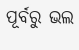ପୂର୍ବରୁ ଭଲ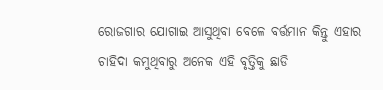ରୋଜଗାର ଯୋଗାଇ ଆସୁଥିବା ବେଳେ ବର୍ତ୍ତମାନ କିନ୍ତୁ ଏହାର ଚାହିଦା କମୁଥିବାରୁ ଅନେକ ଏହି ବୃତ୍ତିକୁ ଛାଡି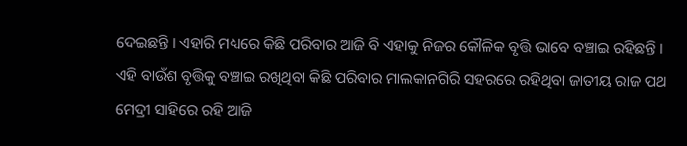ଦେଇଛନ୍ତି । ଏହାରି ମଧ୍ୟରେ କିଛି ପରିବାର ଆଜି ବି ଏହାକୁ ନିଜର କୌଳିକ ବୃତ୍ତି ଭାବେ ବଞ୍ଚାଇ ରହିଛନ୍ତି । ଏହି ବାଉଁଶ ବୃତ୍ତିକୁ ବଞ୍ଚାଇ ରଖିଥିବା କିଛି ପରିବାର ମାଲକାନଗିରି ସହରରେ ରହିଥିବା ଜାତୀୟ ରାଜ ପଥ ମେଦ୍ରୀ ସାହିରେ ରହି ଆଜି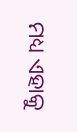ମଧ୍ୟ ଏହାକୁ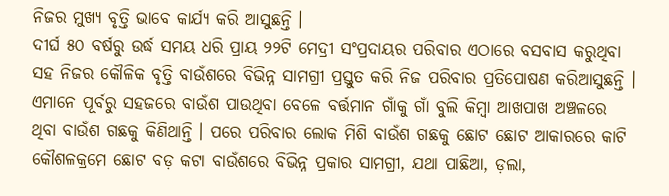ନିଜର ମୁଖ୍ୟ ବୃତ୍ତି ଭାବେ କାର୍ଯ୍ୟ କରି ଆସୁଛନ୍ତି ।
ଦୀର୍ଘ ୫୦ ବର୍ଷରୁ ଉର୍ଦ୍ଧ ସମୟ ଧରି ପ୍ରାୟ ୨୨ଟି ମେଦ୍ରୀ ସଂପ୍ରଦାୟର ପରିବାର ଏଠାରେ ବସବାସ କରୁଥିବା ସହ ନିଜର କୌଳିକ ବୃତ୍ତି ବାଉଁଶରେ ବିଭିନ୍ନ ସାମଗ୍ରୀ ପ୍ରସ୍ତୁତ କରି ନିଜ ପରିବାର ପ୍ରତିପୋଷଣ କରିଆସୁଛନ୍ତି । ଏମାନେ ପୂର୍ବରୁ ସହଜରେ ବାଉଁଶ ପାଉଥିବା ବେଳେ ବର୍ତ୍ତମାନ ଗାଁକୁ ଗାଁ ବୁଲି କିମ୍ବା ଆଖପାଖ ଅଞ୍ଚଳରେ ଥିବା ବାଉଁଶ ଗଛକୁ କିଣିଥାନ୍ତି । ପରେ ପରିବାର ଲୋକ ମିଶି ବାଉଁଶ ଗଛକୁ ଛୋଟ ଛୋଟ ଆକାରରେ କାଟି କୌଶଳକ୍ରମେ ଛୋଟ ବଡ଼ କଟା ବାଉଁଶରେ ବିଭିନ୍ନ ପ୍ରକାର ସାମଗ୍ରୀ, ଯଥା ପାଛିଆ, ଡ଼ଲା,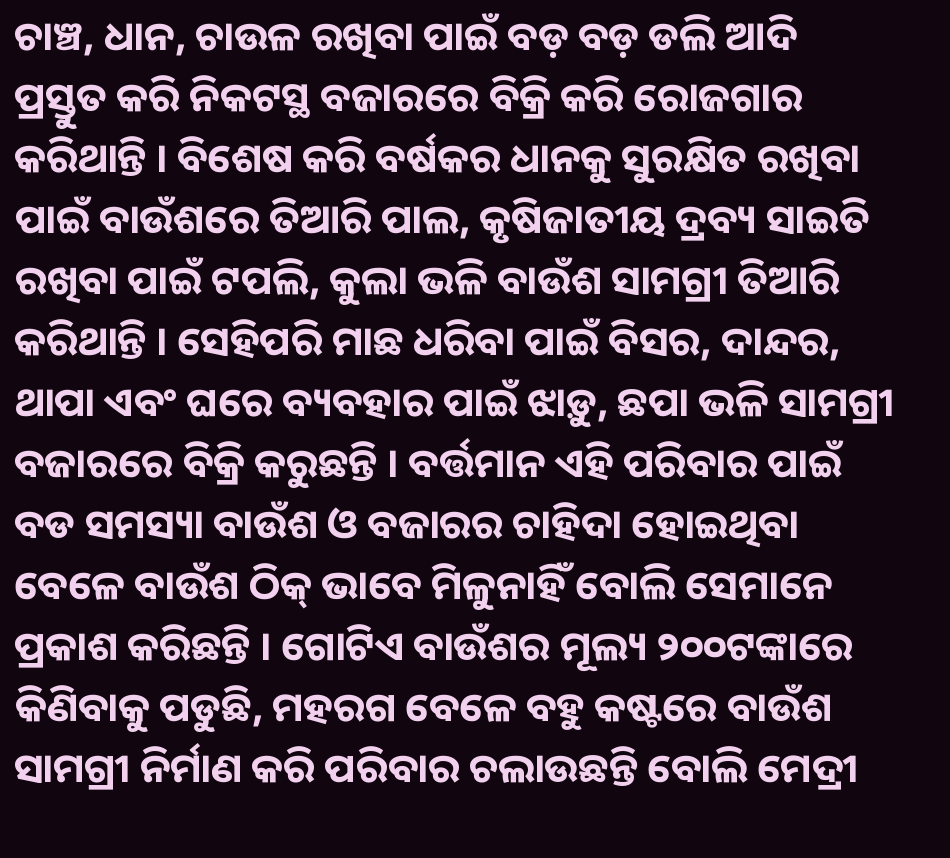ଚାଞ୍ଚ, ଧାନ, ଚାଉଳ ରଖିବା ପାଇଁ ବଡ଼ ବଡ଼ ଡଲି ଆଦି ପ୍ରସ୍ତୁତ କରି ନିକଟସ୍ଥ ବଜାରରେ ବିକ୍ରି କରି ରୋଜଗାର କରିଥାନ୍ତି । ବିଶେଷ କରି ବର୍ଷକର ଧାନକୁ ସୁରକ୍ଷିତ ରଖିବା ପାଇଁ ବାଉଁଶରେ ତିଆରି ପାଲ, କୃଷିଜାତୀୟ ଦ୍ରବ୍ୟ ସାଇତି ରଖିବା ପାଇଁ ଟପଲି, କୁଲା ଭଳି ବାଉଁଶ ସାମଗ୍ରୀ ତିଆରି କରିଥାନ୍ତି । ସେହିପରି ମାଛ ଧରିବା ପାଇଁ ବିସର, ଦାନ୍ଦର, ଥାପା ଏବଂ ଘରେ ବ୍ୟବହାର ପାଇଁ ଝାଡ଼ୁ, ଛପା ଭଳି ସାମଗ୍ରୀ ବଜାରରେ ବିକ୍ରି କରୁଛନ୍ତି । ବର୍ତ୍ତମାନ ଏହି ପରିବାର ପାଇଁ ବଡ ସମସ୍ୟା ବାଉଁଶ ଓ ବଜାରର ଚାହିଦା ହୋଇଥିବା ବେଳେ ବାଉଁଶ ଠିକ୍ ଭାବେ ମିଳୁନାହିଁ ବୋଲି ସେମାନେ ପ୍ରକାଶ କରିଛନ୍ତି । ଗୋଟିଏ ବାଉଁଶର ମୂଲ୍ୟ ୨୦୦ଟଙ୍କାରେ କିଣିବାକୁ ପଡୁଛି, ମହରଗ ବେଳେ ବହୁ କଷ୍ଟରେ ବାଉଁଶ ସାମଗ୍ରୀ ନିର୍ମାଣ କରି ପରିବାର ଚଲାଉଛନ୍ତି ବୋଲି ମେଦ୍ରୀ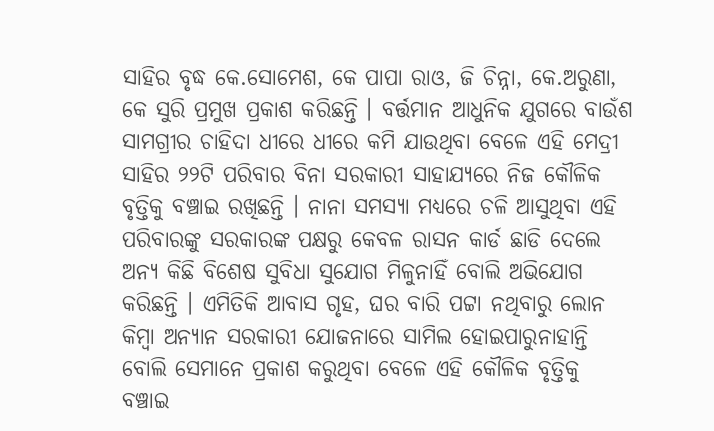ସାହିର ବୃଦ୍ଧ କେ.ସୋମେଶ, କେ ପାପା ରାଓ, ଜି ଚିନ୍ନା, କେ.ଅରୁଣା, କେ ସୁରି ପ୍ରମୁଖ ପ୍ରକାଶ କରିଛନ୍ତି । ବର୍ତ୍ତମାନ ଆଧୁନିକ ଯୁଗରେ ବାଉଁଶ ସାମଗ୍ରୀର ଚାହିଦା ଧୀରେ ଧୀରେ କମି ଯାଉଥିବା ବେଳେ ଏହି ମେଦ୍ରୀ ସାହିର ୨୨ଟି ପରିବାର ବିନା ସରକାରୀ ସାହାଯ୍ୟରେ ନିଜ କୌଳିକ ବୃତ୍ତିକୁ ବଞ୍ଚାଇ ରଖିଛନ୍ତି । ନାନା ସମସ୍ୟା ମଧ୍ୟରେ ଚଳି ଆସୁଥିବା ଏହି ପରିବାରଙ୍କୁ ସରକାରଙ୍କ ପକ୍ଷରୁ କେବଳ ରାସନ କାର୍ଡ ଛାଡି ଦେଲେ ଅନ୍ୟ କିଛି ବିଶେଷ ସୁବିଧା ସୁଯୋଗ ମିଳୁନାହିଁ ବୋଲି ଅଭିଯୋଗ କରିଛନ୍ତି । ଏମିତିକି ଆବାସ ଗୃହ, ଘର ବାରି ପଟ୍ଟା ନଥିବାରୁ ଲୋନ କିମ୍ବା ଅନ୍ୟାନ ସରକାରୀ ଯୋଜନାରେ ସାମିଲ ହୋଇପାରୁନାହାନ୍ତି ବୋଲି ସେମାନେ ପ୍ରକାଶ କରୁଥିବା ବେଳେ ଏହି କୌଳିକ ବୃତ୍ତିକୁ ବଞ୍ଚାଇ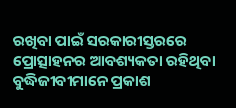ରଖିବା ପାଇଁ ସରକାରୀସ୍ତରରେ ପ୍ରୋତ୍ସାହନର ଆବଶ୍ୟକତା ରହିଥିବା ବୁଦ୍ଧିଜୀବୀମାନେ ପ୍ରକାଶ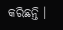କରିଛନ୍ତି ।